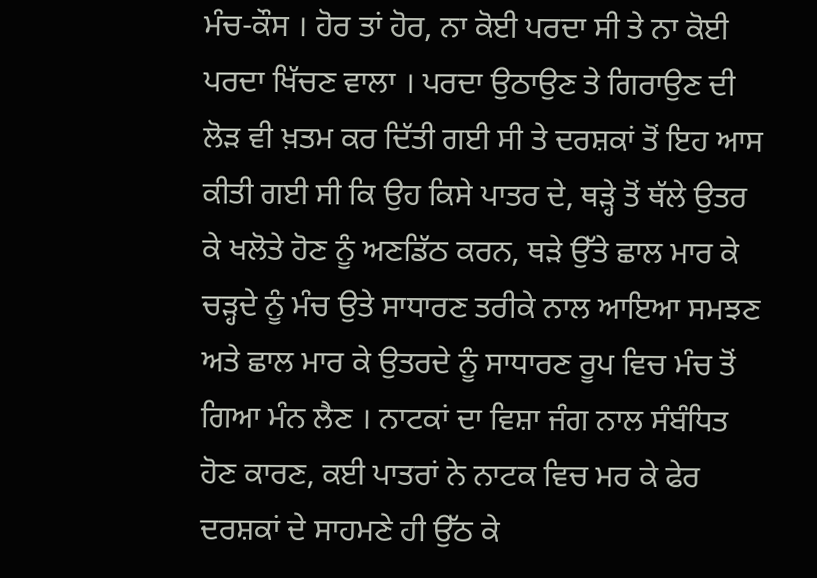ਮੰਚ-ਕੌਸ । ਹੋਰ ਤਾਂ ਹੋਰ, ਨਾ ਕੋਈ ਪਰਦਾ ਸੀ ਤੇ ਨਾ ਕੋਈ ਪਰਦਾ ਖਿੱਚਣ ਵਾਲਾ । ਪਰਦਾ ਉਠਾਉਣ ਤੇ ਗਿਰਾਉਣ ਦੀ ਲੋੜ ਵੀ ਖ਼ਤਮ ਕਰ ਦਿੱਤੀ ਗਈ ਸੀ ਤੇ ਦਰਸ਼ਕਾਂ ਤੋਂ ਇਹ ਆਸ ਕੀਤੀ ਗਈ ਸੀ ਕਿ ਉਹ ਕਿਸੇ ਪਾਤਰ ਦੇ, ਥੜ੍ਹੇ ਤੋਂ ਥੱਲੇ ਉਤਰ ਕੇ ਖਲੋਤੇ ਹੋਣ ਨੂੰ ਅਣਡਿੱਠ ਕਰਨ, ਥੜੇ ਉੱਤੇ ਛਾਲ ਮਾਰ ਕੇ ਚੜ੍ਹਦੇ ਨੂੰ ਮੰਚ ਉਤੇ ਸਾਧਾਰਣ ਤਰੀਕੇ ਨਾਲ ਆਇਆ ਸਮਝਣ ਅਤੇ ਛਾਲ ਮਾਰ ਕੇ ਉਤਰਦੇ ਨੂੰ ਸਾਧਾਰਣ ਰੂਪ ਵਿਚ ਮੰਚ ਤੋਂ ਗਿਆ ਮੰਨ ਲੈਣ । ਨਾਟਕਾਂ ਦਾ ਵਿਸ਼ਾ ਜੰਗ ਨਾਲ ਸੰਬੰਧਿਤ ਹੋਣ ਕਾਰਣ, ਕਈ ਪਾਤਰਾਂ ਨੇ ਨਾਟਕ ਵਿਚ ਮਰ ਕੇ ਫੇਰ ਦਰਸ਼ਕਾਂ ਦੇ ਸਾਹਮਣੇ ਹੀ ਉੱਠ ਕੇ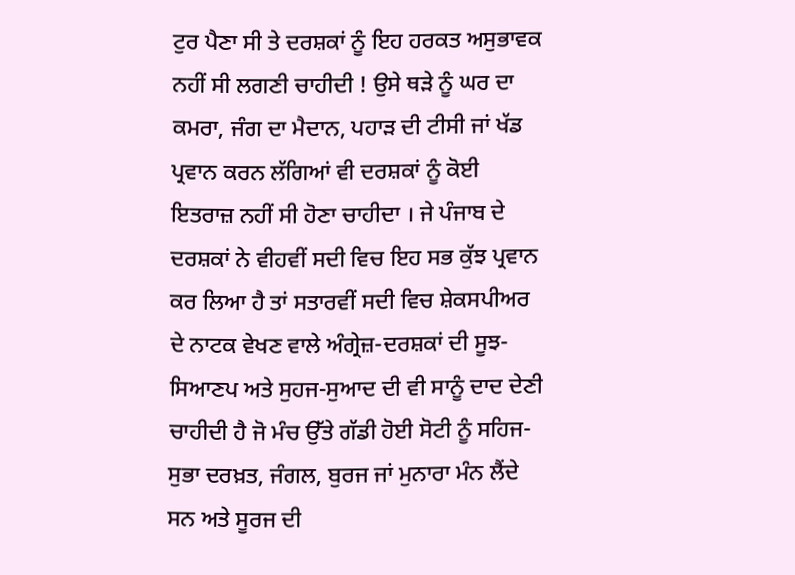ਟੁਰ ਪੈਣਾ ਸੀ ਤੇ ਦਰਸ਼ਕਾਂ ਨੂੰ ਇਹ ਹਰਕਤ ਅਸੁਭਾਵਕ ਨਹੀਂ ਸੀ ਲਗਣੀ ਚਾਹੀਦੀ ! ਉਸੇ ਥੜੇ ਨੂੰ ਘਰ ਦਾ ਕਮਰਾ, ਜੰਗ ਦਾ ਮੈਦਾਨ, ਪਹਾੜ ਦੀ ਟੀਸੀ ਜਾਂ ਖੱਡ ਪ੍ਰਵਾਨ ਕਰਨ ਲੱਗਿਆਂ ਵੀ ਦਰਸ਼ਕਾਂ ਨੂੰ ਕੋਈ ਇਤਰਾਜ਼ ਨਹੀਂ ਸੀ ਹੋਣਾ ਚਾਹੀਦਾ । ਜੇ ਪੰਜਾਬ ਦੇ ਦਰਸ਼ਕਾਂ ਨੇ ਵੀਹਵੀਂ ਸਦੀ ਵਿਚ ਇਹ ਸਭ ਕੁੱਝ ਪ੍ਰਵਾਨ ਕਰ ਲਿਆ ਹੈ ਤਾਂ ਸਤਾਰਵੀਂ ਸਦੀ ਵਿਚ ਸ਼ੇਕਸਪੀਅਰ ਦੇ ਨਾਟਕ ਵੇਖਣ ਵਾਲੇ ਅੰਗ੍ਰੇਜ਼-ਦਰਸ਼ਕਾਂ ਦੀ ਸੂਝ-ਸਿਆਣਪ ਅਤੇ ਸੁਹਜ-ਸੁਆਦ ਦੀ ਵੀ ਸਾਨੂੰ ਦਾਦ ਦੇਣੀ ਚਾਹੀਦੀ ਹੈ ਜੋ ਮੰਚ ਉੱਤੇ ਗੱਡੀ ਹੋਈ ਸੋਟੀ ਨੂੰ ਸਹਿਜ-ਸੁਭਾ ਦਰਖ਼ਤ, ਜੰਗਲ, ਬੁਰਜ ਜਾਂ ਮੁਨਾਰਾ ਮੰਨ ਲੈਂਦੇ ਸਨ ਅਤੇ ਸੂਰਜ ਦੀ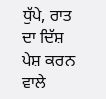ਧੁੱਪੇ, ਰਾਤ ਦਾ ਦਿੱਸ਼ ਪੇਸ਼ ਕਰਨ ਵਾਲੇ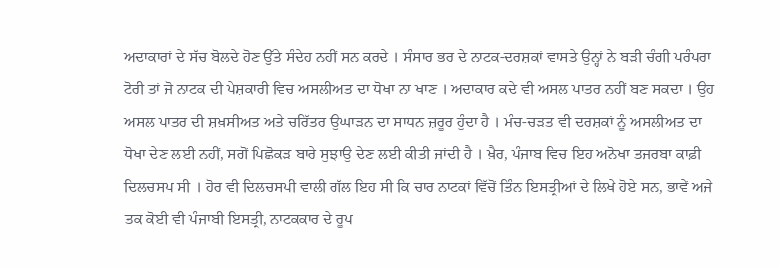ਅਦਾਕਾਰਾਂ ਦੇ ਸੱਚ ਬੋਲਦੇ ਹੋਣ ਉੱਤੇ ਸੰਦੇਹ ਨਹੀਂ ਸਨ ਕਰਦੇ । ਸੰਸਾਰ ਭਰ ਦੇ ਨਾਟਕ-ਦਰਸ਼ਕਾਂ ਵਾਸਤੇ ਉਨ੍ਹਾਂ ਨੇ ਬੜੀ ਚੰਗੀ ਪਰੰਪਰਾ ਟੋਰੀ ਤਾਂ ਜੋ ਨਾਟਕ ਦੀ ਪੇਸ਼ਕਾਰੀ ਵਿਚ ਅਸਲੀਅਤ ਦਾ ਧੋਖਾ ਨਾ ਖਾਣ । ਅਦਾਕਾਰ ਕਦੇ ਵੀ ਅਸਲ ਪਾਤਰ ਨਹੀਂ ਬਣ ਸਕਦਾ । ਉਹ ਅਸਲ ਪਾਤਰ ਦੀ ਸ਼ਖ਼ਸੀਅਤ ਅਤੇ ਚਰਿੱਤਰ ਉਘਾੜਨ ਦਾ ਸਾਧਨ ਜ਼ਰੂਰ ਹੁੰਦਾ ਹੈ । ਮੰਚ-ਚੜਤ ਵੀ ਦਰਸ਼ਕਾਂ ਨੂੰ ਅਸਲੀਅਤ ਦਾ ਧੋਖਾ ਦੇਣ ਲਈ ਨਹੀਂ, ਸਗੋਂ ਪਿਛੋਕੜ ਬਾਰੇ ਸੁਝਾਉ ਦੇਣ ਲਈ ਕੀਤੀ ਜਾਂਦੀ ਹੈ । ਖ਼ੈਰ, ਪੰਜਾਬ ਵਿਚ ਇਹ ਅਨੋਖਾ ਤਜਰਬਾ ਕਾਫ਼ੀ ਦਿਲਚਸਪ ਸੀ । ਹੋਰ ਵੀ ਦਿਲਚਸਪੀ ਵਾਲੀ ਗੱਲ ਇਹ ਸੀ ਕਿ ਚਾਰ ਨਾਟਕਾਂ ਵਿੱਚੋਂ ਤਿੰਨ ਇਸਤ੍ਰੀਆਂ ਦੇ ਲਿਖੇ ਹੋਏ ਸਨ, ਭਾਵੇਂ ਅਜੇ ਤਕ ਕੋਈ ਵੀ ਪੰਜਾਬੀ ਇਸਤ੍ਰੀ, ਨਾਟਕਕਾਰ ਦੇ ਰੂਪ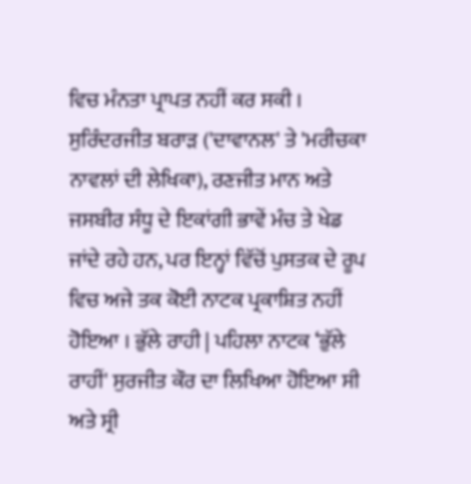ਵਿਚ ਮੰਨਤਾ ਪ੍ਰਾਪਤ ਨਹੀਂ ਕਰ ਸਕੀ । ਸੁਰਿੰਦਰਜੀਤ ਬਰਾੜ ('ਦਾਵਾਨਲ' ਤੇ 'ਮਰੀਚਕਾ ਨਾਵਲਾਂ ਦੀ ਲੇਖਿਕਾ), ਰਣਜੀਤ ਮਾਨ ਅਤੇ ਜਸਬੀਰ ਸੰਧੂ ਦੇ ਇਕਾਂਗੀ ਭਾਵੇਂ ਮੰਚ ਤੇ ਖੇਡ ਜਾਂਦੇ ਰਹੇ ਹਨ, ਪਰ ਇਨ੍ਹਾਂ ਵਿੱਚੋਂ ਪੁਸਤਕ ਦੇ ਰੂਪ ਵਿਚ ਅਜੇ ਤਕ ਕੋਈ ਨਾਟਕ ਪ੍ਰਕਾਸ਼ਿਤ ਨਹੀਂ ਹੋਇਆ । ਭੁੱਲੇ ਰਾਹੀ | ਪਹਿਲਾ ਨਾਟਕ ‘ਭੁੱਲੇ ਰਾਹੀਂ' ਸੁਰਜੀਤ ਕੌਰ ਦਾ ਲਿਖਿਆ ਹੋਇਆ ਸੀ ਅਤੇ ਸ੍ਰੀ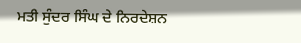ਮਤੀ ਸੁੰਦਰ ਸਿੰਘ ਦੇ ਨਿਰਦੇਸ਼ਨ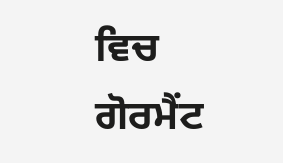ਵਿਚ ਗੋਰਮੈਂਟ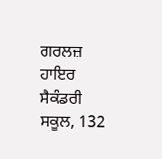ਗਰਲਜ਼ ਹਾਇਰ ਸੈਕੰਡਰੀ ਸਕੂਲ, 132